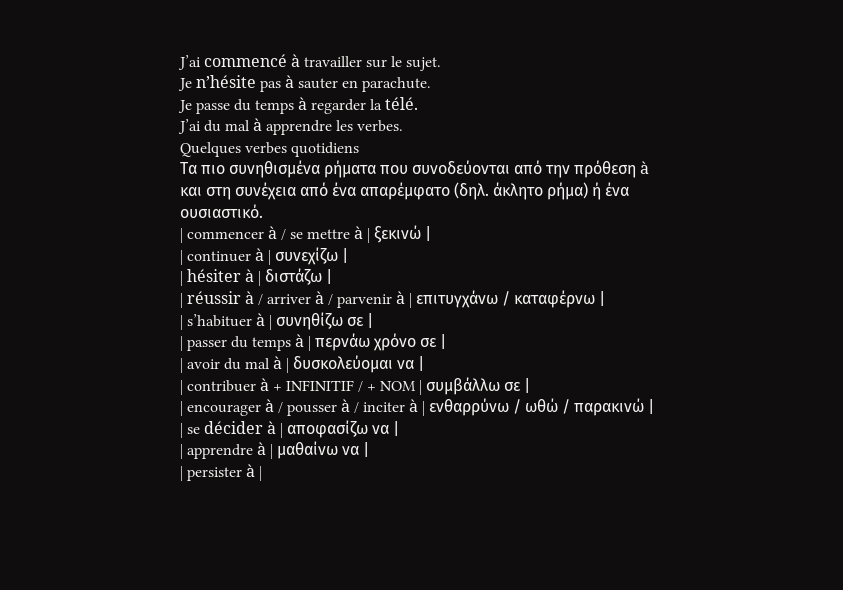J’ai commencé à travailler sur le sujet.
Je n’hésite pas à sauter en parachute.
Je passe du temps à regarder la télé.
J’ai du mal à apprendre les verbes.
Quelques verbes quotidiens
Τα πιο συνηθισμένα ρήματα που συνοδεύονται από την πρόθεση à και στη συνέχεια από ένα απαρέμφατο (δηλ. άκλητο ρήμα) ή ένα ουσιαστικό.
| commencer à / se mettre à | ξεκινώ |
| continuer à | συνεχίζω |
| hésiter à | διστάζω |
| réussir à / arriver à / parvenir à | επιτυγχάνω / καταφέρνω |
| s’habituer à | συνηθίζω σε |
| passer du temps à | περνάω χρόνο σε |
| avoir du mal à | δυσκολεύομαι να |
| contribuer à + INFINITIF / + NOM | συμβάλλω σε |
| encourager à / pousser à / inciter à | ενθαρρύνω / ωθώ / παρακινώ |
| se décider à | αποφασίζω να |
| apprendre à | μαθαίνω να |
| persister à |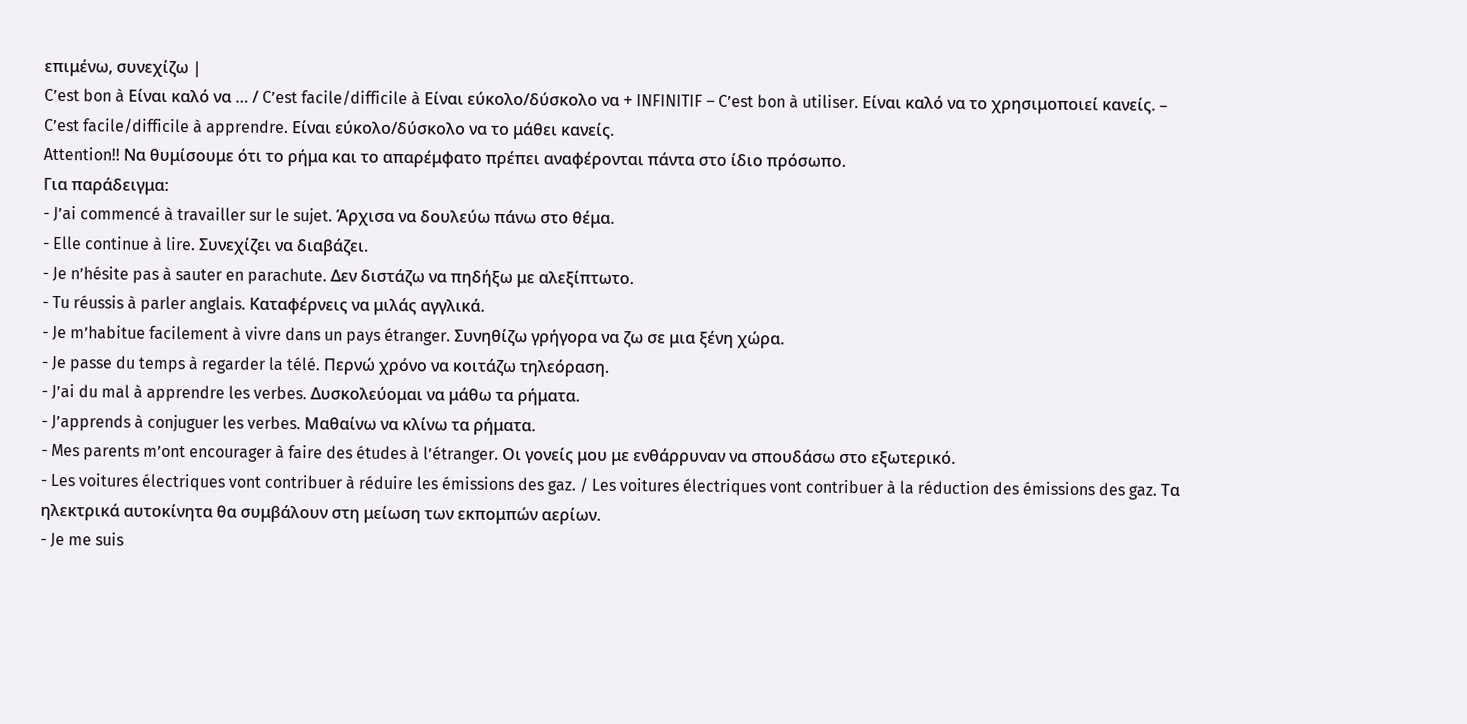επιμένω, συνεχίζω |
C’est bon à Είναι καλό να … / C’est facile/difficile à Είναι εύκολο/δύσκολο να + INFINITIF – C’est bon à utiliser. Είναι καλό να το χρησιμοποιεί κανείς. – C’est facile/difficile à apprendre. Είναι εύκολο/δύσκολο να το μάθει κανείς.
Attention!! Να θυμίσουμε ότι το ρήμα και το απαρέμφατο πρέπει αναφέρονται πάντα στο ίδιο πρόσωπο.
Για παράδειγμα:
- J’ai commencé à travailler sur le sujet. Άρχισα να δουλεύω πάνω στο θέμα.
- Elle continue à lire. Συνεχίζει να διαβάζει.
- Je n’hésite pas à sauter en parachute. Δεν διστάζω να πηδήξω με αλεξίπτωτο.
- Tu réussis à parler anglais. Καταφέρνεις να μιλάς αγγλικά.
- Je m’habitue facilement à vivre dans un pays étranger. Συνηθίζω γρήγορα να ζω σε μια ξένη χώρα.
- Je passe du temps à regarder la télé. Περνώ χρόνο να κοιτάζω τηλεόραση.
- J’ai du mal à apprendre les verbes. Δυσκολεύομαι να μάθω τα ρήματα.
- J’apprends à conjuguer les verbes. Μαθαίνω να κλίνω τα ρήματα.
- Mes parents m’ont encourager à faire des études à l’étranger. Οι γονείς μου με ενθάρρυναν να σπουδάσω στο εξωτερικό.
- Les voitures électriques vont contribuer à réduire les émissions des gaz. / Les voitures électriques vont contribuer à la réduction des émissions des gaz. Τα ηλεκτρικά αυτοκίνητα θα συμβάλουν στη μείωση των εκπομπών αερίων.
- Je me suis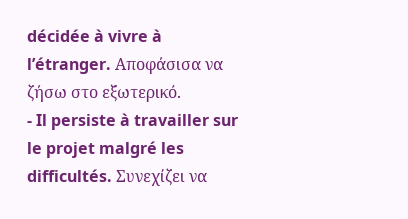décidée à vivre à l’étranger. Αποφάσισα να ζήσω στο εξωτερικό.
- Il persiste à travailler sur le projet malgré les difficultés. Συνεχίζει να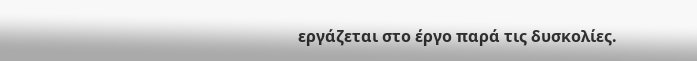εργάζεται στο έργο παρά τις δυσκολίες.